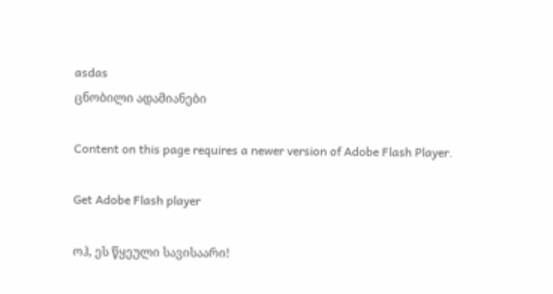asdas
ცნობილი ადამიანები

Content on this page requires a newer version of Adobe Flash Player.

Get Adobe Flash player

ოჰ, ეს წყეული სავისაარი!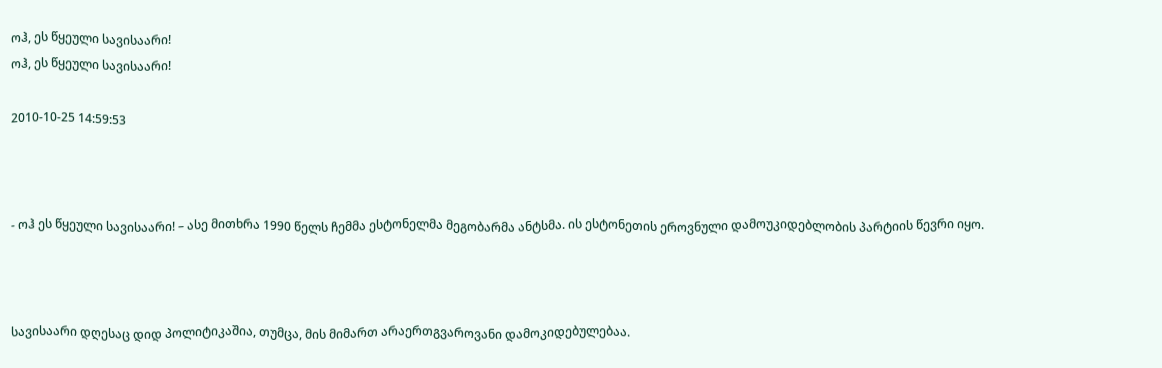ოჰ, ეს წყეული სავისაარი!
ოჰ, ეს წყეული სავისაარი!

2010-10-25 14:59:53



- ოჰ ეს წყეული სავისაარი! – ასე მითხრა 1990 წელს ჩემმა ესტონელმა მეგობარმა ანტსმა. ის ესტონეთის ეროვნული დამოუკიდებლობის პარტიის წევრი იყო.



სავისაარი დღესაც დიდ პოლიტიკაშია, თუმცა, მის მიმართ არაერთგვაროვანი დამოკიდებულებაა.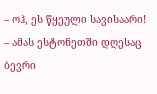– ოჰ, ეს წყეული სავისაარი! – ამას ესტონეთში დღესაც ბევრი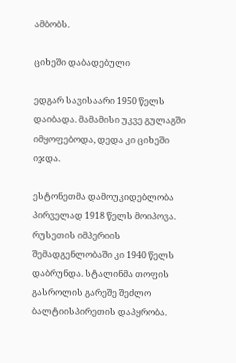ამბობს.

ციხეში დაბადებული

ედგარ სავისაარი 1950 წელს დაიბადა. მამამისი უკვე გულაგში იმყოფებოდა, დედა კი ციხეში იჯდა.

ესტონეთმა დამოუკიდებლობა პირველად 1918 წელს მოიპოვა. რუსეთის იმპერიის შემადგენლობაში კი 1940 წელს დაბრუნდა. სტალინმა თოფის გასროლის გარეშე შეძლო ბალტიისპირეთის დაპყრობა.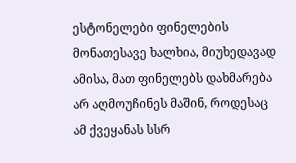ესტონელები ფინელების მონათესავე ხალხია, მიუხედავად ამისა, მათ ფინელებს დახმარება არ აღმოუჩინეს მაშინ, როდესაც ამ ქვეყანას სსრ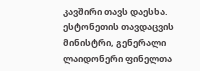კავშირი თავს დაესხა. ესტონეთის თავდაცვის მინისტრი, გენერალი ლაიდონერი ფინელთა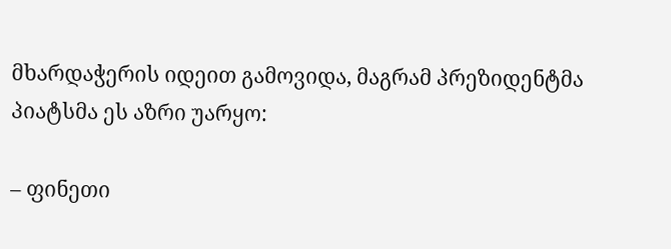მხარდაჭერის იდეით გამოვიდა, მაგრამ პრეზიდენტმა პიატსმა ეს აზრი უარყო:

– ფინეთი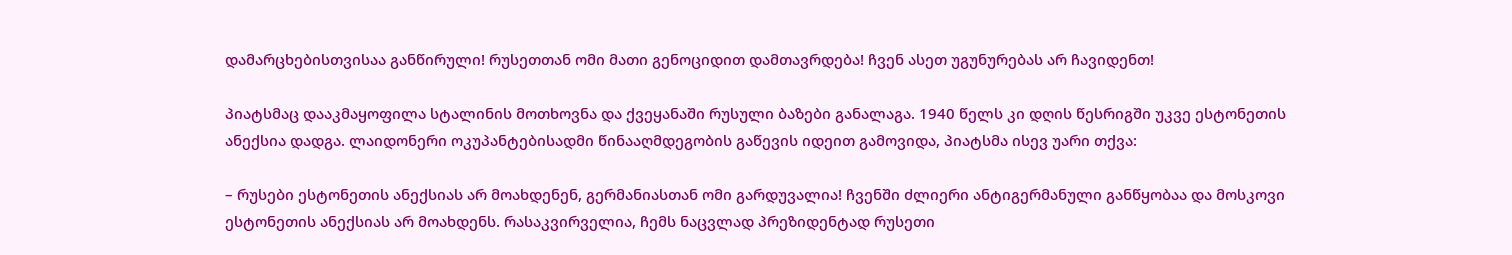დამარცხებისთვისაა განწირული! რუსეთთან ომი მათი გენოციდით დამთავრდება! ჩვენ ასეთ უგუნურებას არ ჩავიდენთ!

პიატსმაც დააკმაყოფილა სტალინის მოთხოვნა და ქვეყანაში რუსული ბაზები განალაგა. 1940 წელს კი დღის წესრიგში უკვე ესტონეთის ანექსია დადგა. ლაიდონერი ოკუპანტებისადმი წინააღმდეგობის გაწევის იდეით გამოვიდა, პიატსმა ისევ უარი თქვა:

– რუსები ესტონეთის ანექსიას არ მოახდენენ, გერმანიასთან ომი გარდუვალია! ჩვენში ძლიერი ანტიგერმანული განწყობაა და მოსკოვი ესტონეთის ანექსიას არ მოახდენს. რასაკვირველია, ჩემს ნაცვლად პრეზიდენტად რუსეთი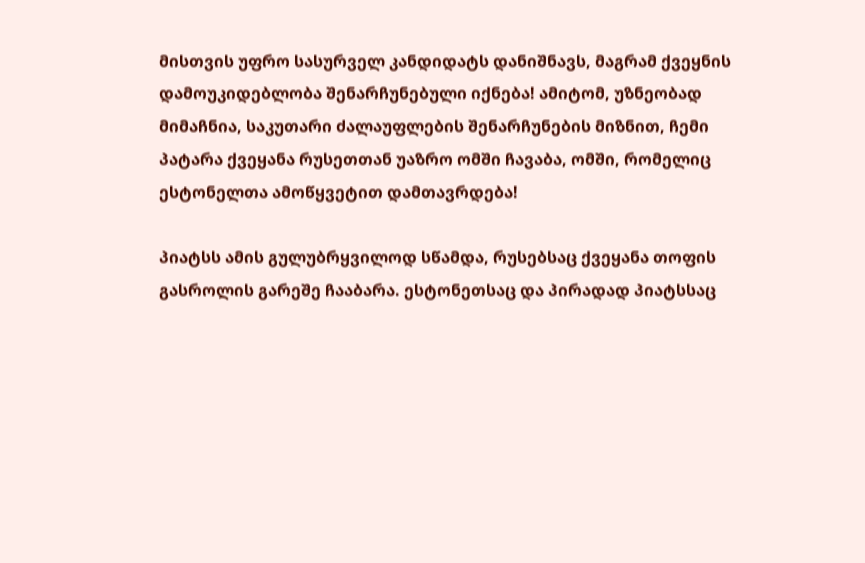მისთვის უფრო სასურველ კანდიდატს დანიშნავს, მაგრამ ქვეყნის დამოუკიდებლობა შენარჩუნებული იქნება! ამიტომ, უზნეობად მიმაჩნია, საკუთარი ძალაუფლების შენარჩუნების მიზნით, ჩემი პატარა ქვეყანა რუსეთთან უაზრო ომში ჩავაბა, ომში, რომელიც ესტონელთა ამოწყვეტით დამთავრდება!

პიატსს ამის გულუბრყვილოდ სწამდა, რუსებსაც ქვეყანა თოფის გასროლის გარეშე ჩააბარა. ესტონეთსაც და პირადად პიატსსაც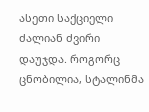ასეთი საქციელი ძალიან ძვირი დაუჯდა. როგორც ცნობილია, სტალინმა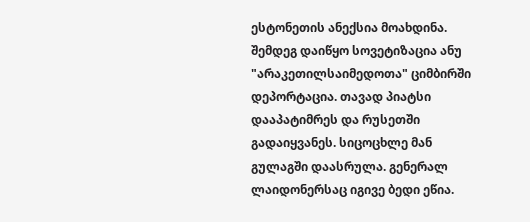ესტონეთის ანექსია მოახდინა. შემდეგ დაიწყო სოვეტიზაცია ანუ "არაკეთილსაიმედოთა" ციმბირში დეპორტაცია. თავად პიატსი დააპატიმრეს და რუსეთში გადაიყვანეს. სიცოცხლე მან გულაგში დაასრულა. გენერალ ლაიდონერსაც იგივე ბედი ეწია.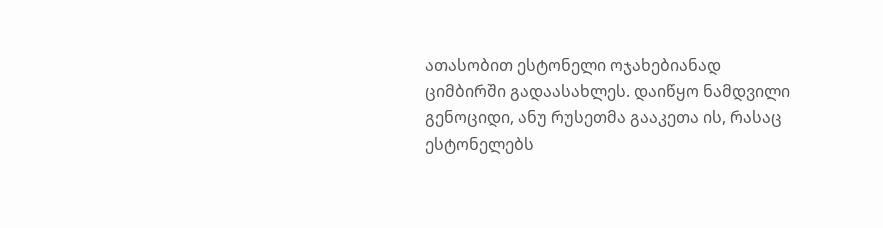ათასობით ესტონელი ოჯახებიანად ციმბირში გადაასახლეს. დაიწყო ნამდვილი გენოციდი, ანუ რუსეთმა გააკეთა ის, რასაც ესტონელებს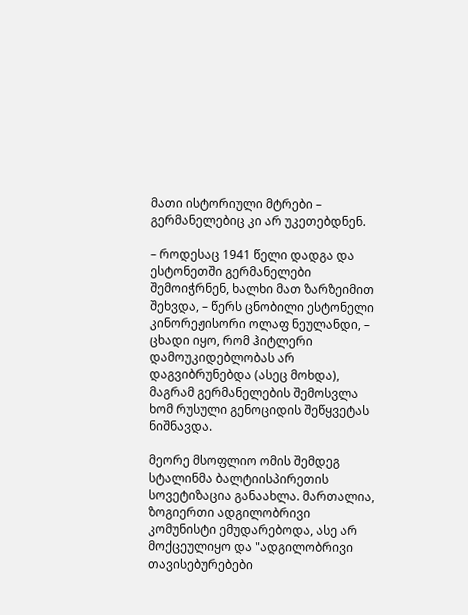მათი ისტორიული მტრები – გერმანელებიც კი არ უკეთებდნენ.

– როდესაც 1941 წელი დადგა და ესტონეთში გერმანელები შემოიჭრნენ, ხალხი მათ ზარზეიმით შეხვდა, – წერს ცნობილი ესტონელი კინორეჟისორი ოლაფ ნეულანდი, – ცხადი იყო, რომ ჰიტლერი დამოუკიდებლობას არ დაგვიბრუნებდა (ასეც მოხდა), მაგრამ გერმანელების შემოსვლა ხომ რუსული გენოციდის შეწყვეტას ნიშნავდა.

მეორე მსოფლიო ომის შემდეგ სტალინმა ბალტიისპირეთის სოვეტიზაცია განაახლა. მართალია, ზოგიერთი ადგილობრივი კომუნისტი ემუდარებოდა, ასე არ მოქცეულიყო და "ადგილობრივი თავისებურებები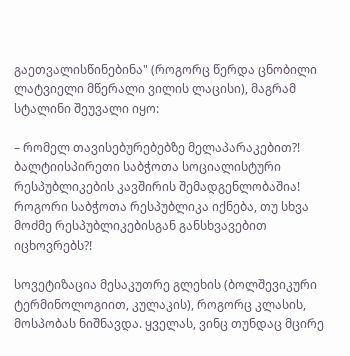გაეთვალისწინებინა" (როგორც წერდა ცნობილი ლატვიელი მწერალი ვილის ლაცისი), მაგრამ სტალინი შეუვალი იყო:

– რომელ თავისებურებებზე მელაპარაკებით?! ბალტიისპირეთი საბჭოთა სოციალისტური რესპუბლიკების კავშირის შემადგენლობაშია! როგორი საბჭოთა რესპუბლიკა იქნება, თუ სხვა მოძმე რესპუბლიკებისგან განსხვავებით იცხოვრებს?!

სოვეტიზაცია მესაკუთრე გლეხის (ბოლშევიკური ტერმინოლოგიით, კულაკის), როგორც კლასის, მოსპობას ნიშნავდა. ყველას, ვინც თუნდაც მცირე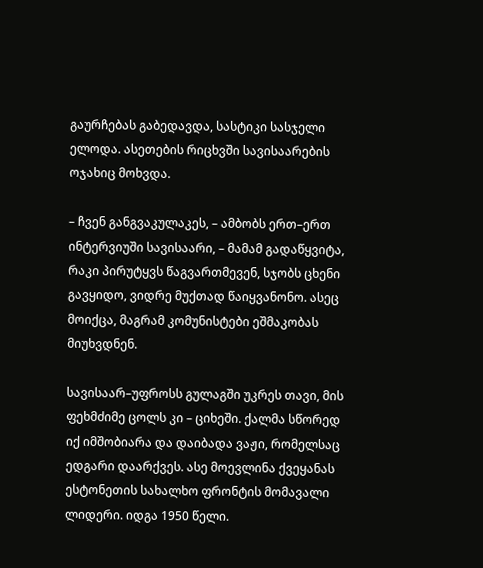გაურჩებას გაბედავდა, სასტიკი სასჯელი ელოდა. ასეთების რიცხვში სავისაარების ოჯახიც მოხვდა.

– ჩვენ განგვაკულაკეს, – ამბობს ერთ–ერთ ინტერვიუში სავისაარი, – მამამ გადაწყვიტა, რაკი პირუტყვს წაგვართმევენ, სჯობს ცხენი გავყიდო, ვიდრე მუქთად წაიყვანონო. ასეც მოიქცა, მაგრამ კომუნისტები ეშმაკობას მიუხვდნენ.

სავისაარ–უფროსს გულაგში უკრეს თავი, მის ფეხმძიმე ცოლს კი – ციხეში. ქალმა სწორედ იქ იმშობიარა და დაიბადა ვაჟი, რომელსაც ედგარი დაარქვეს. ასე მოევლინა ქვეყანას ესტონეთის სახალხო ფრონტის მომავალი ლიდერი. იდგა 1950 წელი.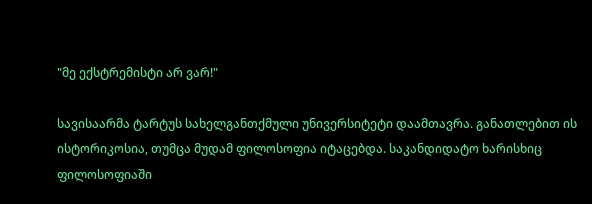"მე ექსტრემისტი არ ვარ!"

სავისაარმა ტარტუს სახელგანთქმული უნივერსიტეტი დაამთავრა. განათლებით ის ისტორიკოსია, თუმცა მუდამ ფილოსოფია იტაცებდა. საკანდიდატო ხარისხიც ფილოსოფიაში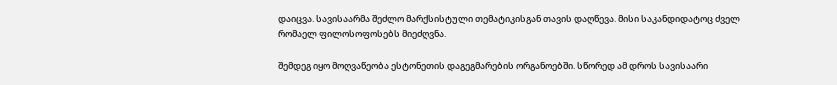დაიცვა. სავისაარმა შეძლო მარქსისტული თემატიკისგან თავის დაღწევა. მისი საკანდიდატოც ძველ რომაელ ფილოსოფოსებს მიეძღვნა.

შემდეგ იყო მოღვაწეობა ესტონეთის დაგეგმარების ორგანოებში. სწორედ ამ დროს სავისაარი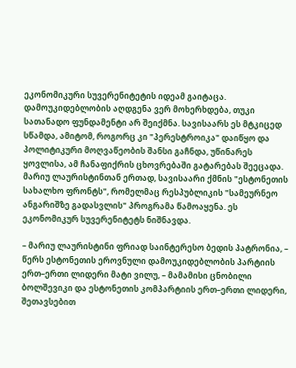ეკონომიკური სუვერენიტეტის იდეამ გაიტაცა. დამოუკიდებლობის აღდგენა ვერ მოხერხდება, თუკი სათანადო ფუნდამენტი არ შეიქმნა. სავისაარს ეს მტკიცედ სწამდა, ამიტომ, როგორც კი "პერესტროიკა" დაიწყო და პოლიტიკური მოღვაწეობის შანსი გაჩნდა, უწინარეს ყოვლისა, ამ ჩანაფიქრის ცხოვრებაში გატარებას შეეცადა. მარიუ ლაურისტინთან ერთად, სავისაარი ქმნის "ესტონეთის სახალხო ფრონტს", რომელმაც რესპუბლიკის "სამეურნეო ანგარიშზე გადასვლის" პროგრამა წამოაყენა. ეს ეკონომიკურ სუვერენიტეტს ნიშნავდა.

– მარიუ ლაურისტინი ფრიად საინტერესო ბედის პატრონია, – წერს ესტონეთის ეროვნული დამოუკიდებლობის პარტიის ერთ–ერთი ლიდერი მატი ვილუ, – მამამისი ცნობილი ბოლშევიკი და ესტონეთის კომპარტიის ერთ–ერთი ლიდერი, შეთავსებით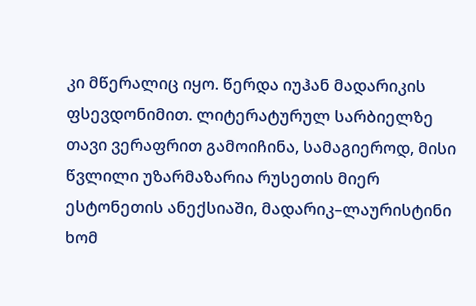კი მწერალიც იყო. წერდა იუჰან მადარიკის ფსევდონიმით. ლიტერატურულ სარბიელზე თავი ვერაფრით გამოიჩინა, სამაგიეროდ, მისი წვლილი უზარმაზარია რუსეთის მიერ ესტონეთის ანექსიაში, მადარიკ–ლაურისტინი ხომ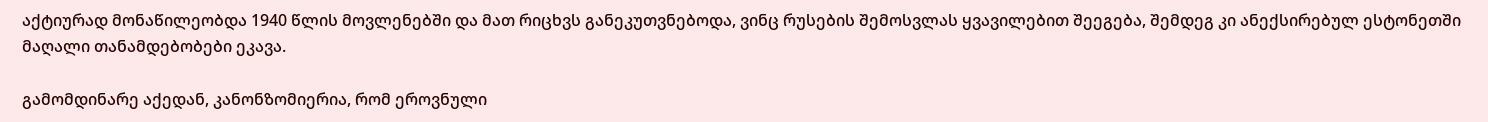აქტიურად მონაწილეობდა 1940 წლის მოვლენებში და მათ რიცხვს განეკუთვნებოდა, ვინც რუსების შემოსვლას ყვავილებით შეეგება, შემდეგ კი ანექსირებულ ესტონეთში მაღალი თანამდებობები ეკავა.

გამომდინარე აქედან, კანონზომიერია, რომ ეროვნული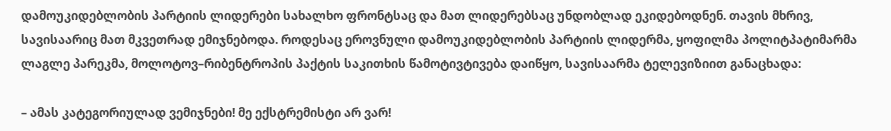დამოუკიდებლობის პარტიის ლიდერები სახალხო ფრონტსაც და მათ ლიდერებსაც უნდობლად ეკიდებოდნენ. თავის მხრივ, სავისაარიც მათ მკვეთრად ემიჯნებოდა. როდესაც ეროვნული დამოუკიდებლობის პარტიის ლიდერმა, ყოფილმა პოლიტპატიმარმა ლაგლე პარეკმა, მოლოტოვ–რიბენტროპის პაქტის საკითხის წამოტივტივება დაიწყო, სავისაარმა ტელევიზიით განაცხადა:

– ამას კატეგორიულად ვემიჯნები! მე ექსტრემისტი არ ვარ!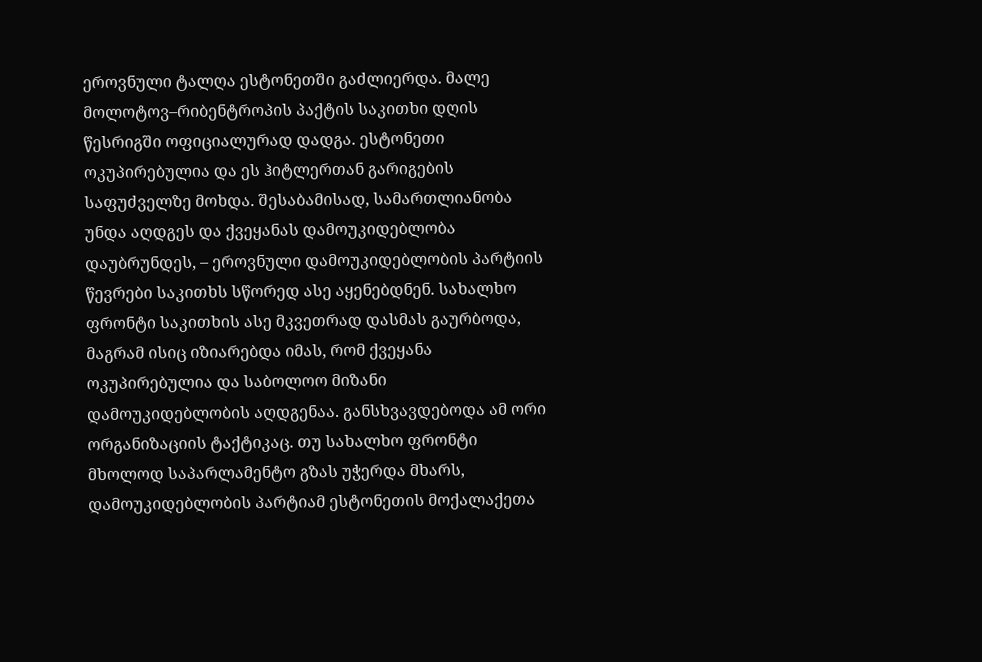ეროვნული ტალღა ესტონეთში გაძლიერდა. მალე მოლოტოვ–რიბენტროპის პაქტის საკითხი დღის წესრიგში ოფიციალურად დადგა. ესტონეთი ოკუპირებულია და ეს ჰიტლერთან გარიგების საფუძველზე მოხდა. შესაბამისად, სამართლიანობა უნდა აღდგეს და ქვეყანას დამოუკიდებლობა დაუბრუნდეს, – ეროვნული დამოუკიდებლობის პარტიის წევრები საკითხს სწორედ ასე აყენებდნენ. სახალხო ფრონტი საკითხის ასე მკვეთრად დასმას გაურბოდა, მაგრამ ისიც იზიარებდა იმას, რომ ქვეყანა ოკუპირებულია და საბოლოო მიზანი დამოუკიდებლობის აღდგენაა. განსხვავდებოდა ამ ორი ორგანიზაციის ტაქტიკაც. თუ სახალხო ფრონტი მხოლოდ საპარლამენტო გზას უჭერდა მხარს, დამოუკიდებლობის პარტიამ ესტონეთის მოქალაქეთა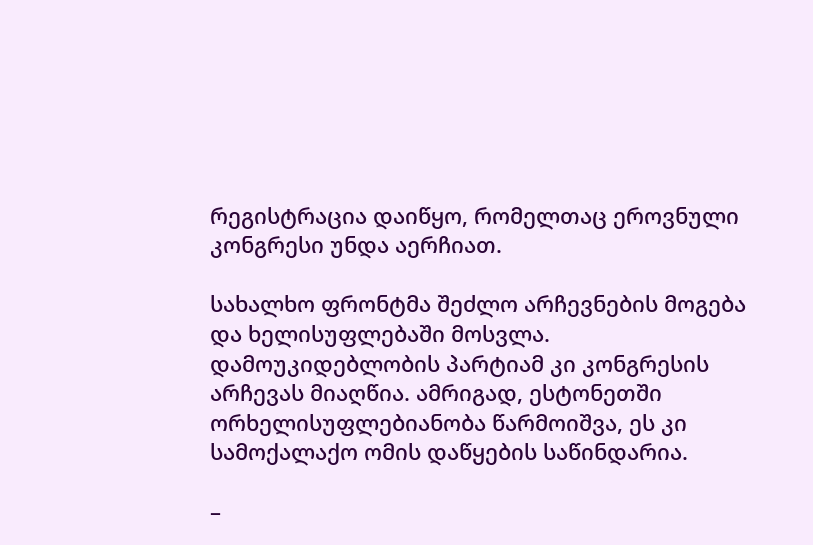რეგისტრაცია დაიწყო, რომელთაც ეროვნული კონგრესი უნდა აერჩიათ.

სახალხო ფრონტმა შეძლო არჩევნების მოგება და ხელისუფლებაში მოსვლა. დამოუკიდებლობის პარტიამ კი კონგრესის არჩევას მიაღწია. ამრიგად, ესტონეთში ორხელისუფლებიანობა წარმოიშვა, ეს კი სამოქალაქო ომის დაწყების საწინდარია.

–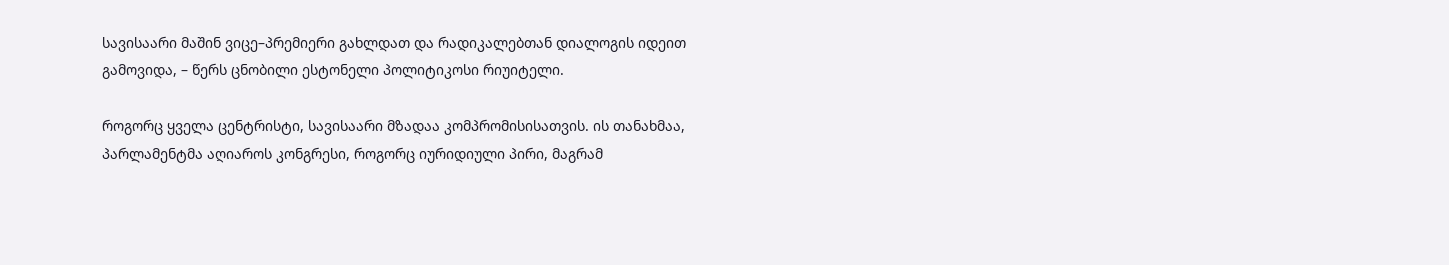სავისაარი მაშინ ვიცე–პრემიერი გახლდათ და რადიკალებთან დიალოგის იდეით გამოვიდა, – წერს ცნობილი ესტონელი პოლიტიკოსი რიუიტელი.

როგორც ყველა ცენტრისტი, სავისაარი მზადაა კომპრომისისათვის. ის თანახმაა, პარლამენტმა აღიაროს კონგრესი, როგორც იურიდიული პირი, მაგრამ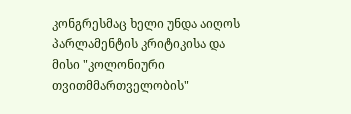კონგრესმაც ხელი უნდა აიღოს პარლამენტის კრიტიკისა და მისი "კოლონიური თვითმმართველობის"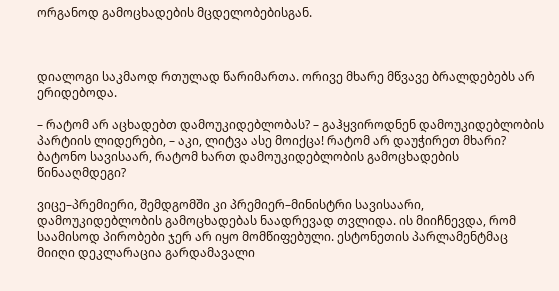ორგანოდ გამოცხადების მცდელობებისგან.



დიალოგი საკმაოდ რთულად წარიმართა. ორივე მხარე მწვავე ბრალდებებს არ ერიდებოდა.

– რატომ არ აცხადებთ დამოუკიდებლობას? – გაჰყვიროდნენ დამოუკიდებლობის პარტიის ლიდერები, – აკი, ლიტვა ასე მოიქცა! რატომ არ დაუჭირეთ მხარი? ბატონო სავისაარ, რატომ ხართ დამოუკიდებლობის გამოცხადების წინააღმდეგი?

ვიცე–პრემიერი, შემდგომში კი პრემიერ–მინისტრი სავისაარი, დამოუკიდებლობის გამოცხადებას ნაადრევად თვლიდა. ის მიიჩნევდა, რომ საამისოდ პირობები ჯერ არ იყო მომწიფებული. ესტონეთის პარლამენტმაც მიიღი დეკლარაცია გარდამავალი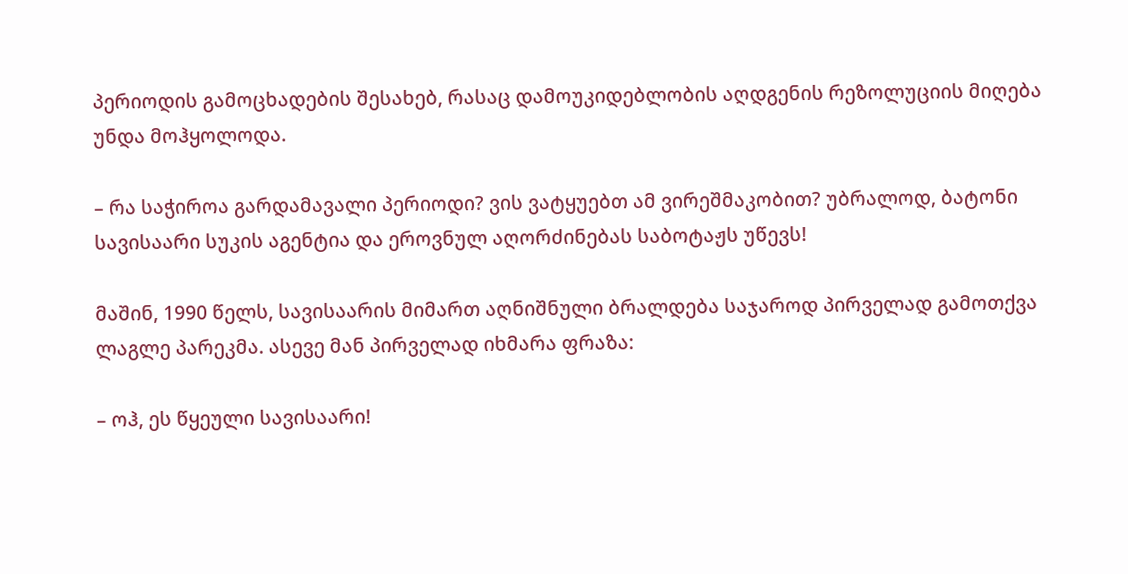პერიოდის გამოცხადების შესახებ, რასაც დამოუკიდებლობის აღდგენის რეზოლუციის მიღება უნდა მოჰყოლოდა.

– რა საჭიროა გარდამავალი პერიოდი? ვის ვატყუებთ ამ ვირეშმაკობით? უბრალოდ, ბატონი სავისაარი სუკის აგენტია და ეროვნულ აღორძინებას საბოტაჟს უწევს!

მაშინ, 1990 წელს, სავისაარის მიმართ აღნიშნული ბრალდება საჯაროდ პირველად გამოთქვა ლაგლე პარეკმა. ასევე მან პირველად იხმარა ფრაზა:

– ოჰ, ეს წყეული სავისაარი!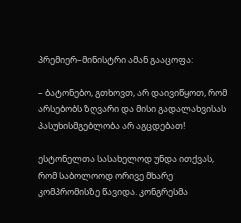პრემიერ–მინისტრი ამან გააცოფა:

– ბატონებო, გთხოვთ, არ დაივიწყოთ, რომ არსებობს ზღვარი და მისი გადალახვისას პასუხისმგებლობა არ აგცდებათ!

ესტონელთა სასახელოდ უნდა ითქვას, რომ საბოლოოდ ორივე მხარე კომპრომისზე წავიდა. კონგრესმა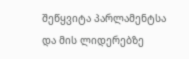შეწყვიტა პარლამენტსა და მის ლიდერებზე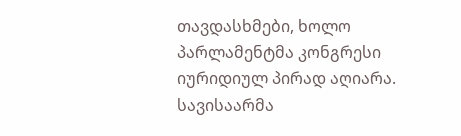თავდასხმები, ხოლო პარლამენტმა კონგრესი იურიდიულ პირად აღიარა. სავისაარმა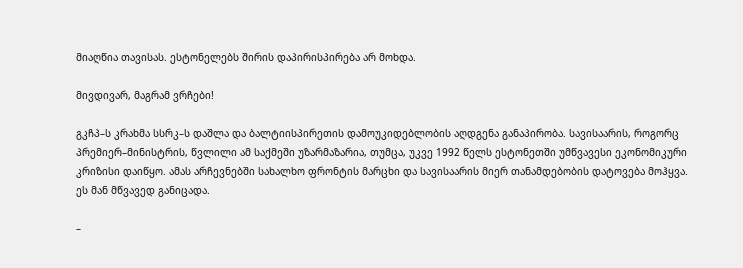მიაღწია თავისას. ესტონელებს შირის დაპირისპირება არ მოხდა.

მივდივარ, მაგრამ ვრჩები!

გკჩპ–ს კრახმა სსრკ–ს დაშლა და ბალტიისპირეთის დამოუკიდებლობის აღდგენა განაპირობა. სავისაარის, როგორც პრემიერ–მინისტრის, წვლილი ამ საქმეში უზარმაზარია, თუმცა, უკვე 1992 წელს ესტონეთში უმწვავესი ეკონომიკური კრიზისი დაიწყო. ამას არჩევნებში სახალხო ფრონტის მარცხი და სავისაარის მიერ თანამდებობის დატოვება მოჰყვა. ეს მან მწვავედ განიცადა.

–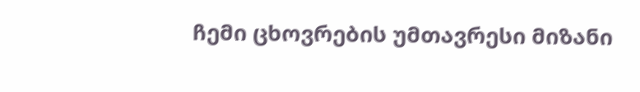ჩემი ცხოვრების უმთავრესი მიზანი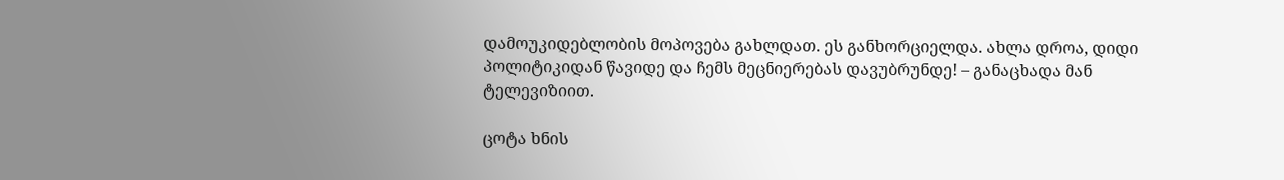დამოუკიდებლობის მოპოვება გახლდათ. ეს განხორციელდა. ახლა დროა, დიდი პოლიტიკიდან წავიდე და ჩემს მეცნიერებას დავუბრუნდე! – განაცხადა მან ტელევიზიით.

ცოტა ხნის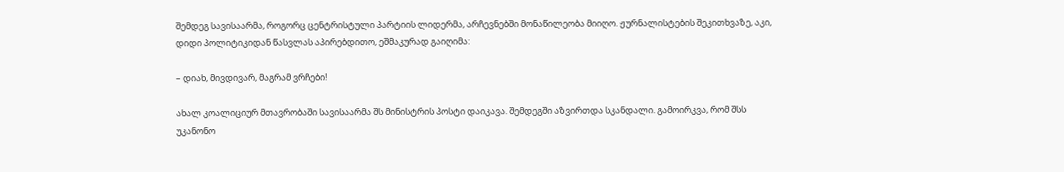შემდეგ სავისაარმა, როგორც ცენტრისტული პარტიის ლიდერმა, არჩევნებში მონაწილეობა მიიღო. ჟურნალისტების შეკითხვაზე, აკი, დიდი პოლიტიკიდან წასვლას აპირებდითო, ეშმაკურად გაიღიმა:

– დიახ, მივდივარ, მაგრამ ვრჩები!

ახალ კოალიციურ მთავრობაში სავისაარმა შს მინისტრის პოსტი დაიკავა. შემდეგში აზვირთდა სკანდალი. გამოირკვა, რომ შსს უკანონო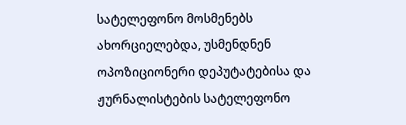სატელეფონო მოსმენებს ახორციელებდა, უსმენდნენ ოპოზიციონერი დეპუტატებისა და ჟურნალისტების სატელეფონო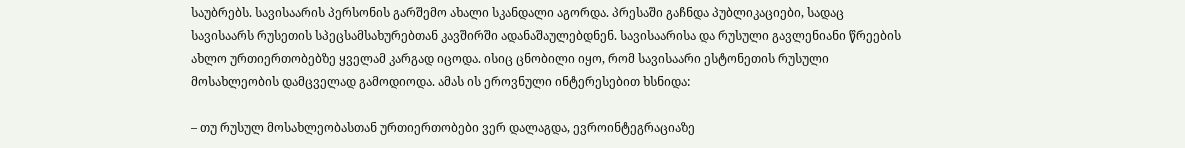საუბრებს. სავისაარის პერსონის გარშემო ახალი სკანდალი აგორდა. პრესაში გაჩნდა პუბლიკაციები, სადაც სავისაარს რუსეთის სპეცსამსახურებთან კავშირში ადანაშაულებდნენ. სავისაარისა და რუსული გავლენიანი წრეების ახლო ურთიერთობებზე ყველამ კარგად იცოდა. ისიც ცნობილი იყო, რომ სავისაარი ესტონეთის რუსული მოსახლეობის დამცველად გამოდიოდა. ამას ის ეროვნული ინტერესებით ხსნიდა:

– თუ რუსულ მოსახლეობასთან ურთიერთობები ვერ დალაგდა, ევროინტეგრაციაზე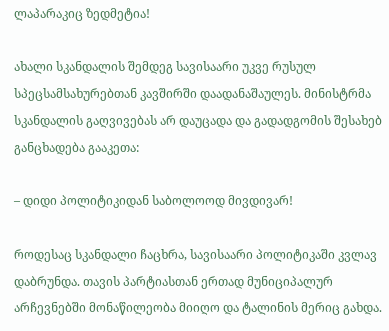ლაპარაკიც ზედმეტია!

ახალი სკანდალის შემდეგ სავისაარი უკვე რუსულ სპეცსამსახურებთან კავშირში დაადანაშაულეს. მინისტრმა სკანდალის გაღვივებას არ დაუცადა და გადადგომის შესახებ განცხადება გააკეთა:

– დიდი პოლიტიკიდან საბოლოოდ მივდივარ!

როდესაც სკანდალი ჩაცხრა, სავისაარი პოლიტიკაში კვლავ დაბრუნდა. თავის პარტიასთან ერთად მუნიციპალურ არჩევნებში მონაწილეობა მიიღო და ტალინის მერიც გახდა.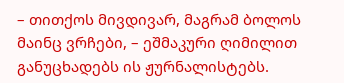– თითქოს მივდივარ, მაგრამ ბოლოს მაინც ვრჩები, – ეშმაკური ღიმილით განუცხადებს ის ჟურნალისტებს.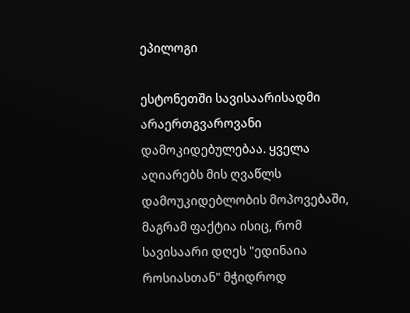ეპილოგი

ესტონეთში სავისაარისადმი არაერთგვაროვანი დამოკიდებულებაა. ყველა აღიარებს მის ღვაწლს დამოუკიდებლობის მოპოვებაში, მაგრამ ფაქტია ისიც, რომ სავისაარი დღეს "ედინაია როსიასთან" მჭიდროდ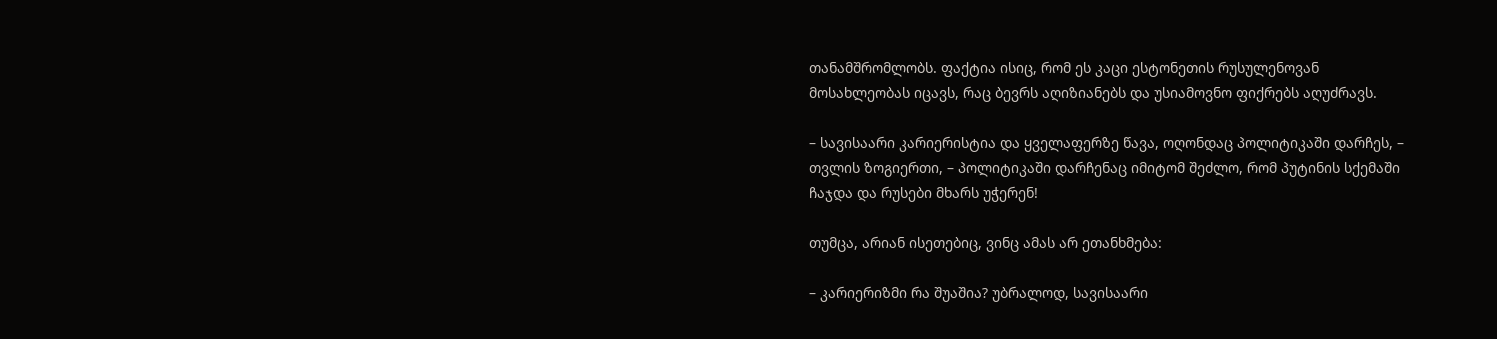თანამშრომლობს. ფაქტია ისიც, რომ ეს კაცი ესტონეთის რუსულენოვან მოსახლეობას იცავს, რაც ბევრს აღიზიანებს და უსიამოვნო ფიქრებს აღუძრავს.

– სავისაარი კარიერისტია და ყველაფერზე წავა, ოღონდაც პოლიტიკაში დარჩეს, – თვლის ზოგიერთი, – პოლიტიკაში დარჩენაც იმიტომ შეძლო, რომ პუტინის სქემაში ჩაჯდა და რუსები მხარს უჭერენ!

თუმცა, არიან ისეთებიც, ვინც ამას არ ეთანხმება:

– კარიერიზმი რა შუაშია? უბრალოდ, სავისაარი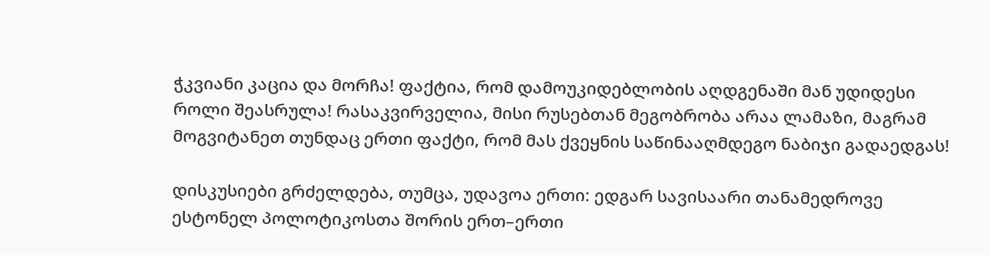ჭკვიანი კაცია და მორჩა! ფაქტია, რომ დამოუკიდებლობის აღდგენაში მან უდიდესი როლი შეასრულა! რასაკვირველია, მისი რუსებთან მეგობრობა არაა ლამაზი, მაგრამ მოგვიტანეთ თუნდაც ერთი ფაქტი, რომ მას ქვეყნის საწინააღმდეგო ნაბიჯი გადაედგას!

დისკუსიები გრძელდება, თუმცა, უდავოა ერთი: ედგარ სავისაარი თანამედროვე ესტონელ პოლოტიკოსთა შორის ერთ–ერთი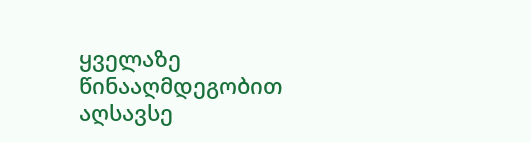ყველაზე წინააღმდეგობით აღსავსე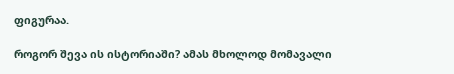ფიგურაა.

როგორ შევა ის ისტორიაში? ამას მხოლოდ მომავალი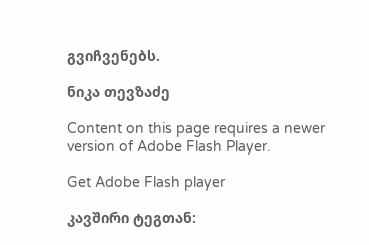გვიჩვენებს.

ნიკა თევზაძე

Content on this page requires a newer version of Adobe Flash Player.

Get Adobe Flash player

კავშირი ტეგთან: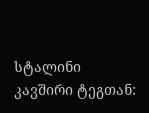სტალინი
კავშირი ტეგთან: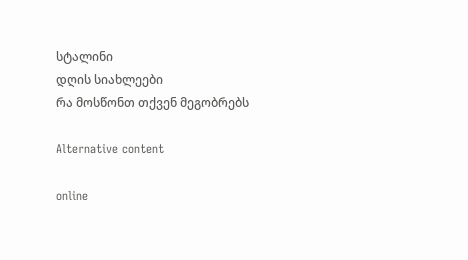სტალინი
დღის სიახლეები
რა მოსწონთ თქვენ მეგობრებს

Alternative content

online